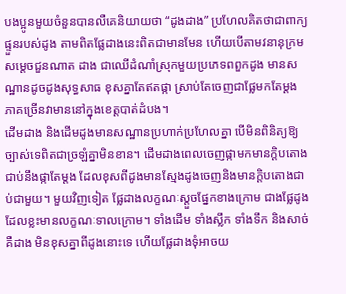បងប្អូនមួយចំនួនបានលឺគេនិយាយថា “ដូងដាង” ប្រហែលគិតថាជាពាក្យផ្ទួនរបស់ដូង តាមពិតផ្លែដាងនេះពិតជាមានមែន ហើយបើតាមវនានុក្រមសម្តេចជួនណាត ដាង ជាឈើដំណាំស្រុកមួយប្រភេទពពួកដូង មានសណ្ឋានដូចដូងសុទ្ធសាធ ខុសគ្នាតែឥតផ្កា ស្រាប់តែចេញជាផ្លែមកតែម្ដង ភាគច្រើនវាមាននៅក្នុងខេត្តបាត់ដំបង។
ដើមដាង និងដើមដូងមានសណ្ឋានប្រហាក់ប្រហែលគ្នា បើមិនពិនិត្យឱ្យច្បាស់ទេពិតជាច្រឡំគ្នាមិនខាន។ ដើមដាងពេលចេញផ្កាមកមានក្តិបតោងជាប់នឹងផ្កាតែម្តង ដែលខុសពីដូងមានស្មែងដូងចេញនិងមានក្តិបតោងជាប់ជាមួយ។ មួយវិញទៀត ផ្លែដាងលក្ខណៈស្តួចផ្នែកខាងក្រោម ជាងផ្លែដូងដែលខ្លះមានលក្ខណៈទាលក្រោម។ ទាំងដើម ទាំងស្លឹក ទាំងទឹក និងសាច់គឺដាង មិនខុសគ្នាពីដូងនោះទេ ហើយផ្លែដាងទុំអាចយ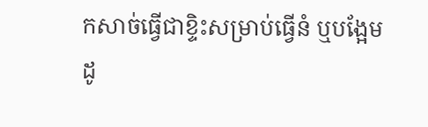កសាច់ធ្វើជាខ្ទិះសម្រាប់ធ្វើនំ ឬបង្អែមដូ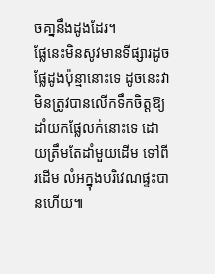ចគា្ននឹងដូងដែរ។
ផ្លែនេះមិនសូវមានទីផ្សារដូចផ្លែដូងប៉ុន្មានោះទេ ដូចនេះវាមិនត្រូវបានលើកទឹកចិត្តឱ្យដាំយកផ្លែលក់នោះទេ ដោយត្រឹមតែដាំមួយដើម ទៅពីរដើម លំអក្នុងបរិវេណផ្ទះបានហើយ៕